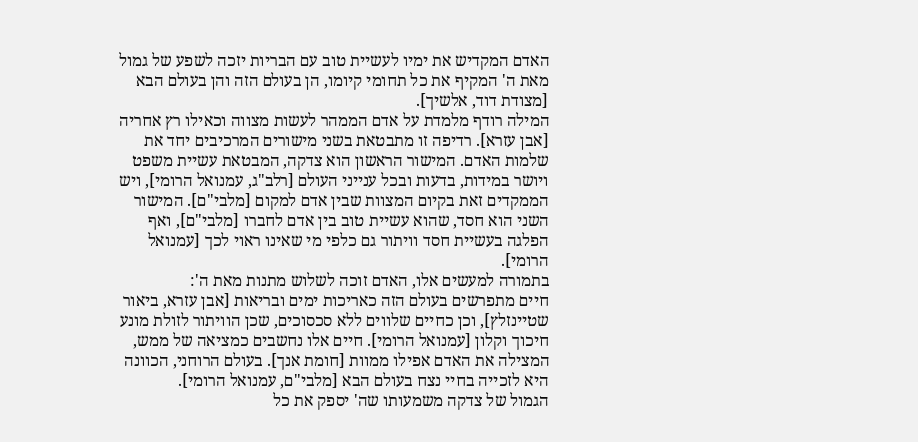האדם המקדיש את ימיו לעשיית טוב עם הבריות יזכה לשפע של גמול מאת ה' המקיף את כל תחומי קיומו, הן בעולם הזה והן בעולם הבא [מצודת דוד, אלשיך].
המילה רודף מלמדת על אדם הממהר לעשות מצווה וכאילו רץ אחריה [אבן עזרא]. רדיפה זו מתבטאת בשני מישורים המרכיבים יחד את שלמות האדם. המישור הראשון הוא צדקה, המבטאת עשיית משפט ויושר במידות, בדעות ובכל ענייני העולם [רלב"ג, עמנואל הרומי], ויש הממקדים זאת בקיום המצוות שבין אדם למקום [מלבי"ם]. המישור השני הוא חסד, שהוא עשיית טוב בין אדם לחברו [מלבי"ם], ואף הפלגה בעשיית חסד וויתור גם כלפי מי שאינו ראוי לכך [עמנואל הרומי].
בתמורה למעשים אלו, האדם זוכה לשלוש מתנות מאת ה':
חיים מתפרשים בעולם הזה כאריכות ימים ובריאות [אבן עזרא, ביאור שטיינזלץ], וכן כחיים שלווים ללא סכסוכים, שכן הוויתור לזולת מונע חיכוך וקלון [עמנואל הרומי]. חיים אלו נחשבים כמציאה של ממש, המצילה את האדם אפילו ממוות [חומת אנך]. בעולם הרוחני, הכוונה היא לזכייה בחיי נצח בעולם הבא [מלבי"ם, עמנואל הרומי].
הגמול של צדקה משמעותו שה' יספק את כל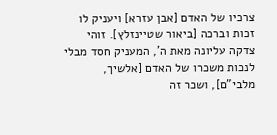צרכיו של האדם [אבן עזרא] ויעניק לו זכות וברכה [ביאור שטיינזלץ]. זוהי צדקה עליונה מאת ה', המעניק חסד מבלי לנכות משכרו של האדם [אלשיך, מלבי"ם], ושכר זה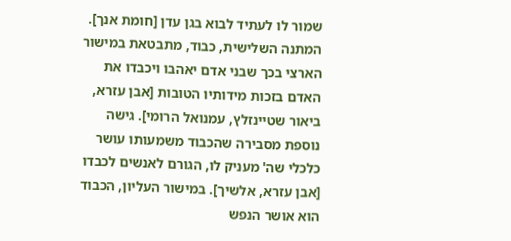שמור לו לעתיד לבוא בגן עדן [חומת אנך].
המתנה השלישית, כבוד, מתבטאת במישור הארצי בכך שבני אדם יאהבו ויכבדו את האדם בזכות מידותיו הטובות [אבן עזרא, ביאור שטיינזלץ, עמנואל הרומי]. גישה נוספת מסבירה שהכבוד משמעותו עושר כלכלי שה' מעניק לו, הגורם לאנשים לכבדו [אבן עזרא, אלשיך]. במישור העליון, הכבוד הוא אושר הנפש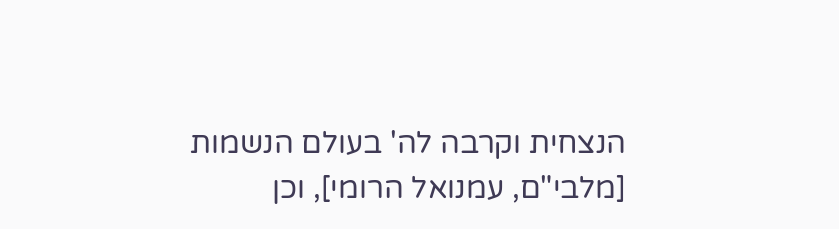הנצחית וקרבה לה' בעולם הנשמות [מלבי"ם, עמנואל הרומי], וכן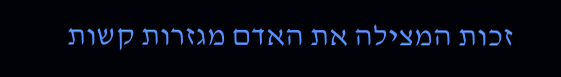זכות המצילה את האדם מגזרות קשות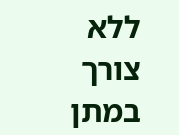ללא צורך במתן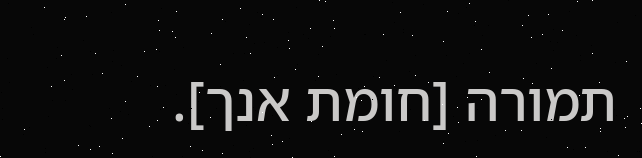תמורה [חומת אנך].